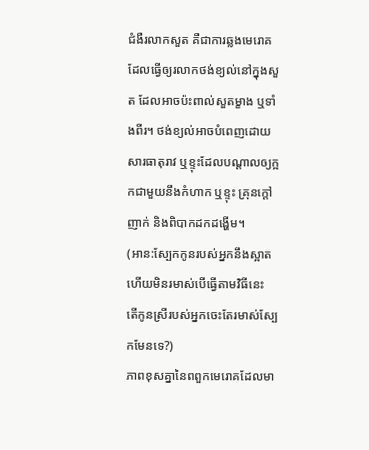ជំងឺរលាកសួត គឺជាការឆ្លងមេរោគដែលធ្វើឲ្យរលាកថង់ខ្យល់នៅក្នុងសួត ដែលអាចប៉ះពាល់សួតម្ខាង ឬទាំងពីរ។ ថង់ខ្យល់អាចបំពេញដោយសារធាតុរាវ ឬខ្ទុះដែលបណ្តាលឲ្យក្អកជាមួយនឹងកំហាក ឬខ្ទុះ គ្រុនក្តៅ ញាក់ និងពិបាកដកដង្ហើម។
(អាន:ស្បែកកូនរបស់អ្នកនឹងស្អាតហើយមិនរមាស់បើធ្វើតាមវិធីនេះ តើកូនស្រីរបស់អ្នកចេះតែរមាស់ស្បែកមែនទេ?)
ភាពខុសគ្នានៃពពួកមេរោគដែលមា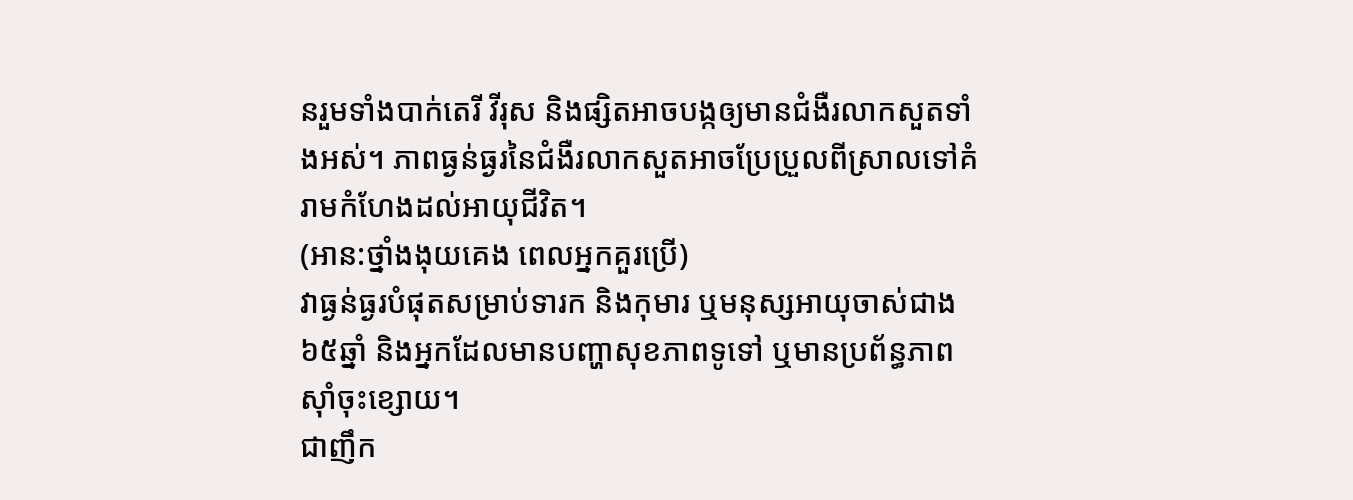នរួមទាំងបាក់តេរី វីរុស និងផ្សិតអាចបង្កឲ្យមានជំងឺរលាកសួតទាំងអស់។ ភាពធ្ងន់ធ្ងរនៃជំងឺរលាកសួតអាចប្រែប្រួលពីស្រាលទៅគំរាមកំហែងដល់អាយុជីវិត។
(អាន:ថ្នាំងងុយគេង ពេលអ្នកគួរប្រើ)
វាធ្ងន់ធ្ងរបំផុតសម្រាប់ទារក និងកុមារ ឬមនុស្សអាយុចាស់ជាង៦៥ឆ្នាំ និងអ្នកដែលមានបញ្ហាសុខភាពទូទៅ ឬមានប្រព័ន្ធភាពស៊ាំចុះខ្សោយ។
ជាញឹក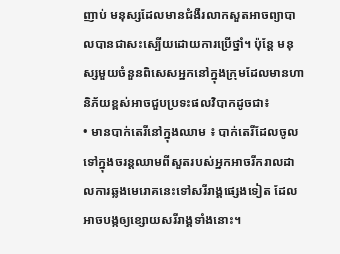ញាប់ មនុស្សដែលមានជំងឺរលាកសួតអាចព្យាបាលបានជាសះស្បើយដោយការប្រើថ្នាំ។ ប៉ុន្តែ មនុស្សមួយចំនួនពិសេសអ្នកនៅក្នុងក្រុមដែលមានហានិភ័យខ្ពស់អាចជួបប្រទះផលវិបាកដូចជា៖
• មានបាក់តេរីនៅក្នុងឈាម ៖ បាក់តេរីដែលចូលទៅក្នុងចរន្តឈាមពីសួតរបស់អ្នកអាចរីករាលដាលការឆ្លងមេរោគនេះទៅសរីរាង្គផ្សេងទៀត ដែលអាចបង្កឲ្យខ្សោយសរីរាង្គទាំងនោះ។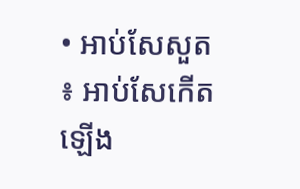• អាប់សែសួត ៖ អាប់សែកើតឡើង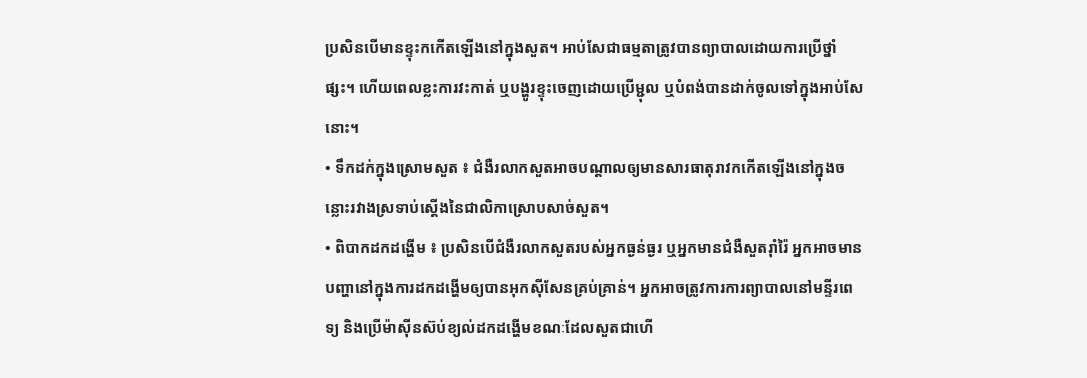ប្រសិនបើមានខ្ទុះកកើតឡើងនៅក្នុងសួត។ អាប់សែជាធម្មតាត្រូវបានព្យាបាលដោយការប្រើថ្នាំផ្សះ។ ហើយពេលខ្លះការវះកាត់ ឬបង្ហូរខ្ទុះចេញដោយប្រើម្ជុល ឬបំពង់បានដាក់ចូលទៅក្នុងអាប់សែនោះ។
• ទឹកដក់ក្នុងស្រោមសួត ៖ ជំងឺរលាកសួតអាចបណ្តាលឲ្យមានសារធាតុរាវកកើតឡើងនៅក្នុងចន្លោះរវាងស្រទាប់ស្តើងនៃជាលិកាស្រោបសាច់សួត។
• ពិបាកដកដង្ហើម ៖ ប្រសិនបើជំងឺរលាកសួតរបស់អ្នកធ្ងន់ធ្ងរ ឬអ្នកមានជំងឺសួតរ៉ាំរ៉ៃ អ្នកអាចមានបញ្ហានៅក្នុងការដកដង្ហើមឲ្យបានអុកស៊ីសែនគ្រប់គ្រាន់។ អ្នកអាចត្រូវការការព្យាបាលនៅមន្ទីរពេទ្យ និងប្រើម៉ាស៊ីនស៊ប់ខ្យល់ដកដង្ហើមខណៈដែលសួតជាហើ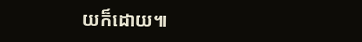យក៏ដោយ៕